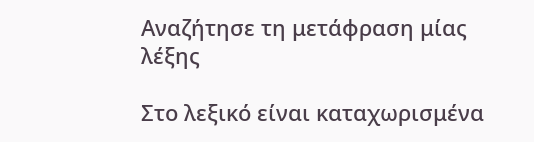Αναζήτησε τη μετάφραση μίας λέξης

Στο λεξικό είναι καταχωρισμένα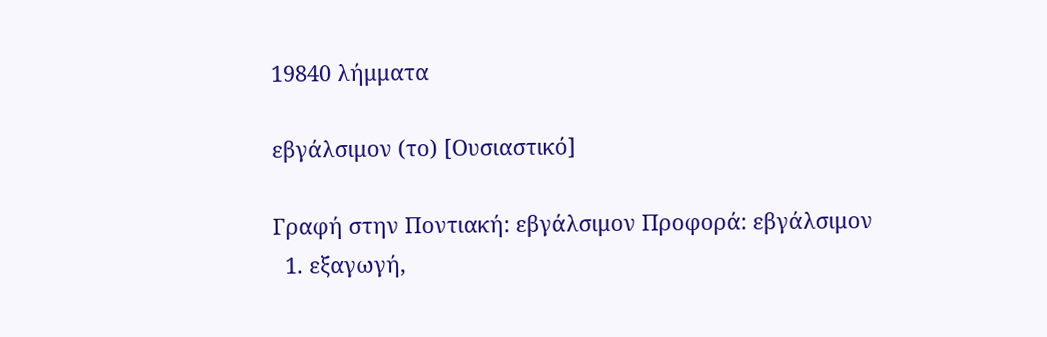19840 λήμματα

εβγάλσιμον (το) [Ουσιαστικό]

Γραφή στην Ποντιακή: εβγάλσιμον Προφορά: εβγάλσιμον
  1. εξαγωγή,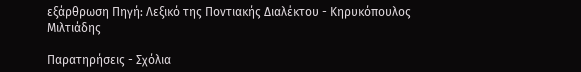εξάρθρωση Πηγή: Λεξικό της Ποντιακής Διαλέκτου - Κηρυκόπουλος Μιλτιάδης

Παρατηρήσεις - Σχόλια